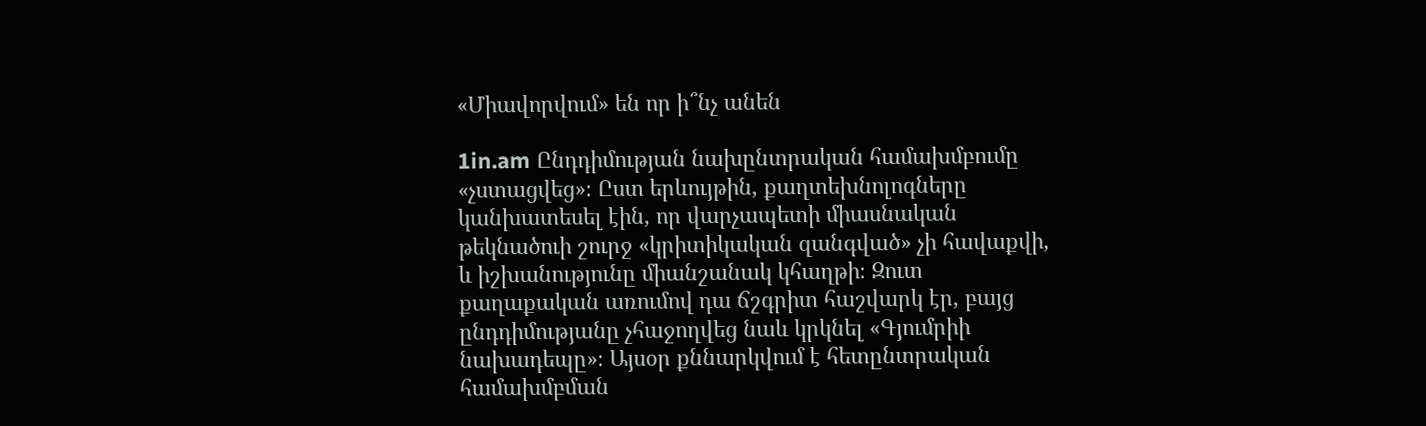«Միավորվում» են որ ի՞նչ անեն

1in.am Ընդդիմության նախընտրական համախմբումը «չստացվեց»։ Ըստ երևույթին, քաղտեխնոլոգները կանխատեսել էին, որ վարչապետի միասնական թեկնածուի շուրջ «կրիտիկական զանգված» չի հավաքվի, և իշխանությունը միանշանակ կհաղթի։ Զուտ քաղաքական առումով դա ճշգրիտ հաշվարկ էր, բայց ընդդիմությանը չհաջողվեց նաև կրկնել «Գյումրիի նախադեպը»։ Այսօր քննարկվում է հետընտրական համախմբման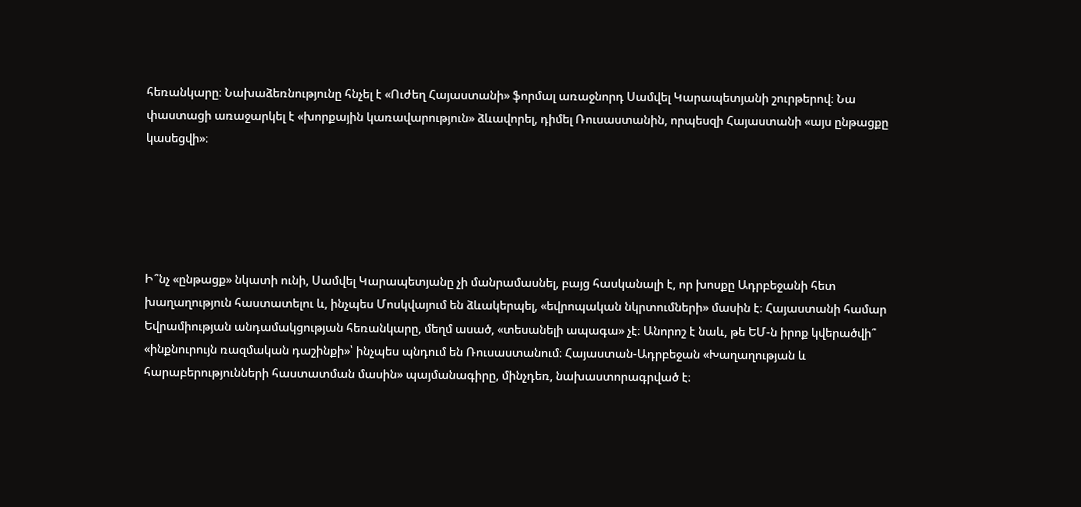հեռանկարը։ Նախաձեռնությունը հնչել է «Ուժեղ Հայաստանի» ֆորմալ առաջնորդ Սամվել Կարապետյանի շուրթերով։ Նա փաստացի առաջարկել է «խորքային կառավարություն» ձևավորել, դիմել Ռուսաստանին, որպեսզի Հայաստանի «այս ընթացքը կասեցվի»։





Ի՞նչ «ընթացք» նկատի ունի, Սամվել Կարապետյանը չի մանրամասնել, բայց հասկանալի է, որ խոսքը Ադրբեջանի հետ խաղաղություն հաստատելու և, ինչպես Մոսկվայում են ձևակերպել, «եվրոպական նկրտումների» մասին է։ Հայաստանի համար Եվրամիության անդամակցության հեռանկարը, մեղմ ասած, «տեսանելի ապագա» չէ։ Անորոշ է նաև, թե ԵՄ-ն իրոք կվերածվի՞ «ինքնուրույն ռազմական դաշինքի»՝ ինչպես պնդում են Ռուսաստանում։ Հայաստան-Ադրբեջան «Խաղաղության և հարաբերությունների հաստատման մասին» պայմանագիրը, մինչդեռ, նախաստորագրված է։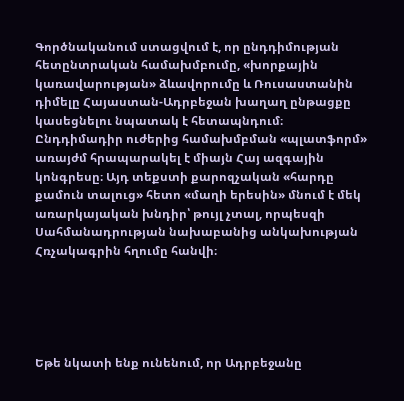Գործնականում ստացվում է, որ ընդդիմության հետընտրական համախմբումը, «խորքային կառավարության» ձևավորումը և Ռուսաստանին դիմելը Հայաստան-Ադրբեջան խաղաղ ընթացքը կասեցնելու նպատակ է հետապնդում։ Ընդդիմադիր ուժերից համախմբման «պլատֆորմ» առայժմ հրապարակել է միայն Հայ ազգային կոնգրեսը։ Այդ տեքստի քարոզչական «հարդը քամուն տալուց» հետո «մաղի երեսին» մնում է մեկ առարկայական խնդիր՝ թույլ չտալ, որպեսզի Սահմանադրության նախաբանից անկախության Հռչակագրին հղումը հանվի։





Եթե նկատի ենք ունենում, որ Ադրբեջանը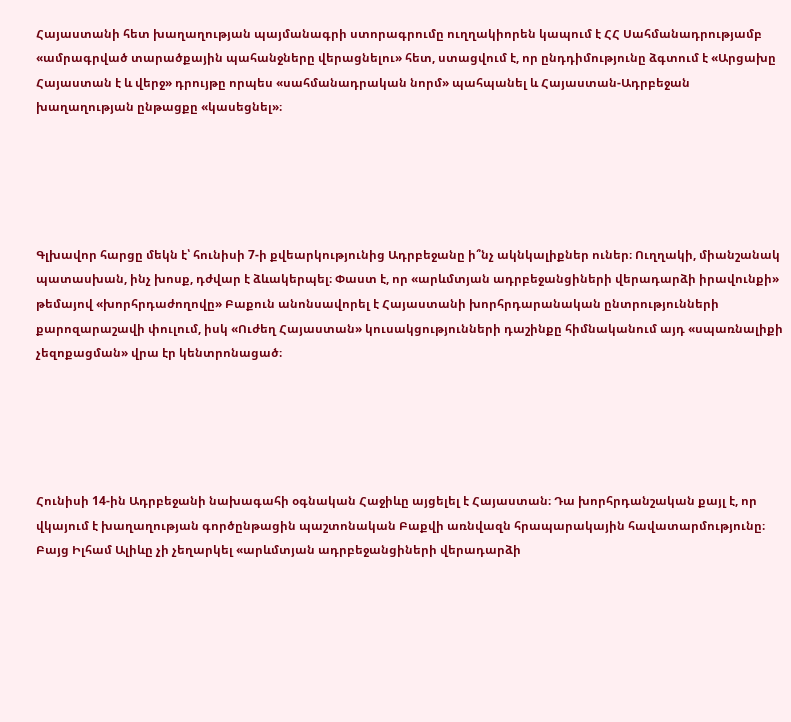Հայաստանի հետ խաղաղության պայմանագրի ստորագրումը ուղղակիորեն կապում է ՀՀ Սահմանադրությամբ «ամրագրված տարածքային պահանջները վերացնելու» հետ, ստացվում է, որ ընդդիմությունը ձգտում է «Արցախը Հայաստան է և վերջ» դրույթը որպես «սահմանադրական նորմ» պահպանել և Հայաստան-Ադրբեջան խաղաղության ընթացքը «կասեցնել»։





Գլխավոր հարցը մեկն է՝ հունիսի 7-ի քվեարկությունից Ադրբեջանը ի՞նչ ակնկալիքներ ուներ։ Ուղղակի, միանշանակ պատասխան, ինչ խոսք, դժվար է ձևակերպել։ Փաստ է, որ «արևմտյան ադրբեջանցիների վերադարձի իրավունքի» թեմայով «խորհրդաժողովը» Բաքուն անոնսավորել է Հայաստանի խորհրդարանական ընտրությունների քարոզարաշավի փուլում, իսկ «Ուժեղ Հայաստան» կուսակցությունների դաշինքը հիմնականում այդ «սպառնալիքի չեզոքացման» վրա էր կենտրոնացած։





Հունիսի 14-ին Ադրբեջանի նախագահի օգնական Հաջիևը այցելել է Հայաստան։ Դա խորհրդանշական քայլ է, որ վկայում է խաղաղության գործընթացին պաշտոնական Բաքվի առնվազն հրապարակային հավատարմությունը։ Բայց Իլհամ Ալիևը չի չեղարկել «արևմտյան ադրբեջանցիների վերադարձի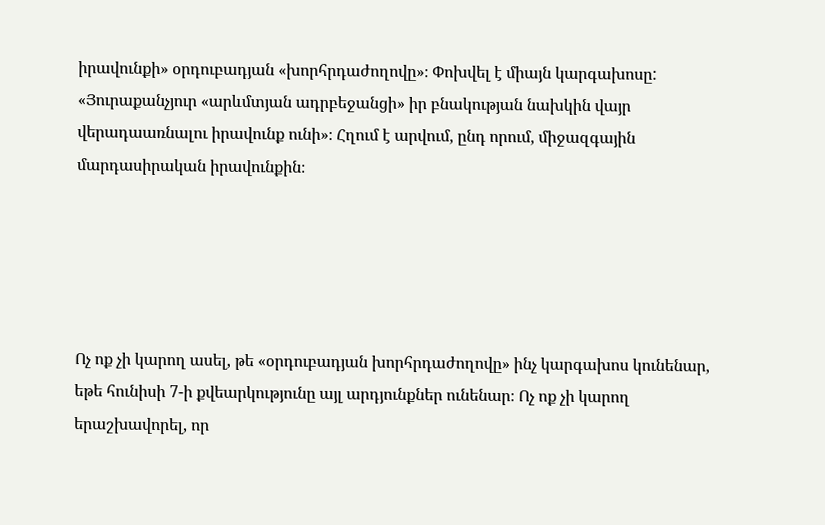իրավունքի» օրդուբադյան «խորհրդաժողովը»։ Փոխվել է միայն կարգախոսը: «Յուրաքանչյուր «արևմտյան ադրբեջանցի» իր բնակության նախկին վայր վերադաառնալու իրավունք ունի»։ Հղում է արվում, ընդ որում, միջազգային մարդասիրական իրավունքին։





Ոչ ոք չի կարող ասել, թե «օրդուբադյան խորհրդաժողովը» ինչ կարգախոս կունենար, եթե հունիսի 7-ի քվեարկությունը այլ արդյունքներ ունենար։ Ոչ ոք չի կարող երաշխավորել, որ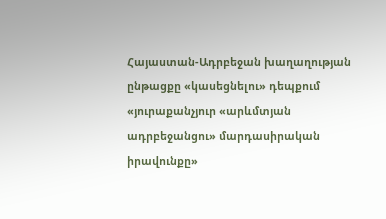Հայաստան-Ադրբեջան խաղաղության ընթացքը «կասեցնելու» դեպքում «յուրաքանչյուր «արևմտյան ադրբեջանցու» մարդասիրական իրավունքը»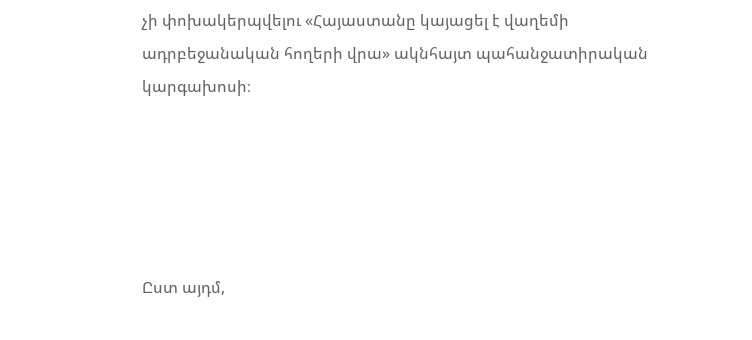չի փոխակերպվելու «Հայաստանը կայացել է վաղեմի ադրբեջանական հողերի վրա» ակնհայտ պահանջատիրական կարգախոսի։





Ըստ այդմ,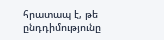հրատապ է, թե ընդդիմությունը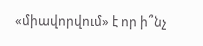«միավորվում» է որ ի՞նչ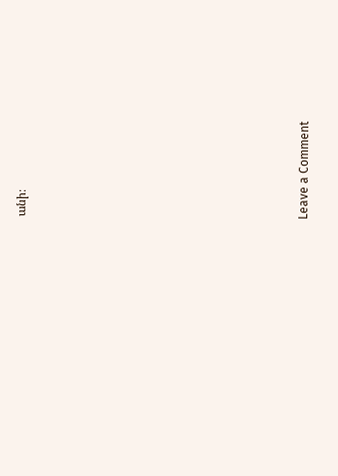անի։














Leave a Comment